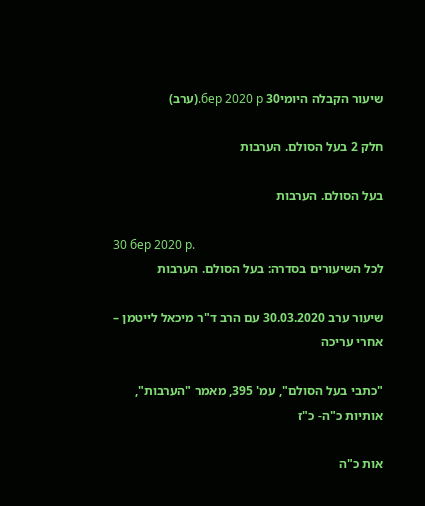שיעור הקבלה היומי30 бер 2020 р.(ערב)

חלק 2 בעל הסולם. הערבות

בעל הסולם. הערבות

30 бер 2020 р.
לכל השיעורים בסדרה: בעל הסולם. הערבות

שיעור ערב 30.03.2020 עם הרב ד"ר מיכאל לייטמן – אחרי עריכה

"כתבי בעל הסולם", עמ' 395, מאמר "הערבות", אותיות כ"ה- כ"ז

אות כ"ה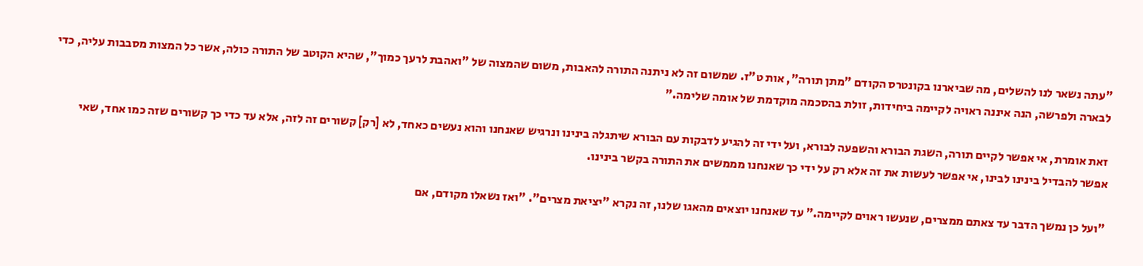"עתה נשאר לנו להשלים, מה שביארנו בקונטרס הקודם "מתן תורה", אות ט"ז. שמשום זה לא ניתנה התורה להאבות, משום שהמצוה של "ואהבת לרעך כמוך", שהיא הקוטב של התורה כולה, אשר כל המצות מסבבות עליה, כדי לבארה ולפרשה, הנה איננה ראויה לקיימה ביחידות, זולת בהסכמה מוקדמת של אומה שלימה."

זאת אומרת, אי אפשר לקיים תורה, השגת הבורא והשפעה לבורא, ועל ידי זה להגיע לדבקות עם הבורא שיתגלה בינינו ונרגיש שאנחנו והוא נעשים כאחד, לא [רק] קשורים זה לזה, אלא עד כדי כך קשורים שזה כמו אחד, שאי אפשר להבדיל בינינו לבינו, אי אפשר לעשות את זה אלא רק על ידי כך שאנחנו מממשים את התורה בקשר בינינו.

"ועל כן נמשך הדבר עד צאתם ממצרים, שנעשו ראוים לקיימה." עד שאנחנו יוצאים מהאגו שלנו, זה נקרא "יציאת מצרים". "ואז נשאלו מקודם, אם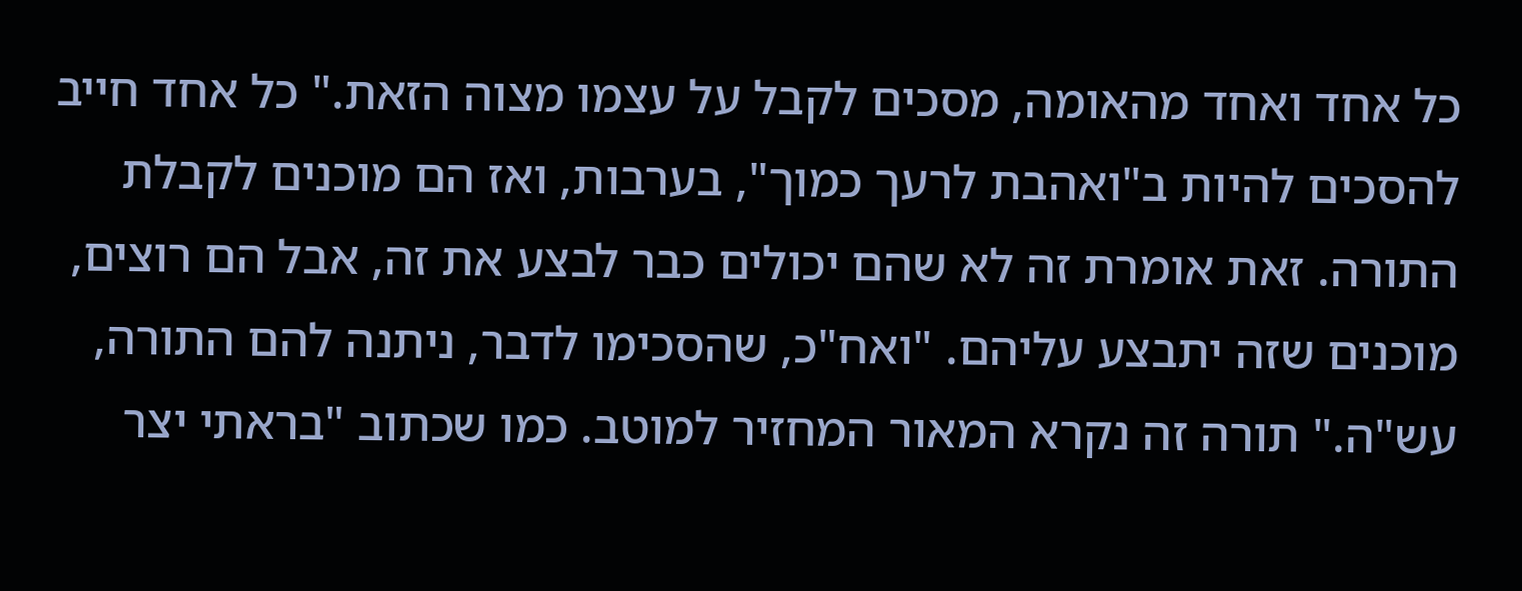כל אחד ואחד מהאומה, מסכים לקבל על עצמו מצוה הזאת." כל אחד חייב להסכים להיות ב"ואהבת לרעך כמוך", בערבות, ואז הם מוכנים לקבלת התורה. זאת אומרת זה לא שהם יכולים כבר לבצע את זה, אבל הם רוצים, מוכנים שזה יתבצע עליהם. "ואח"כ, שהסכימו לדבר, ניתנה להם התורה, עש"ה." תורה זה נקרא המאור המחזיר למוטב. כמו שכתוב "בראתי יצר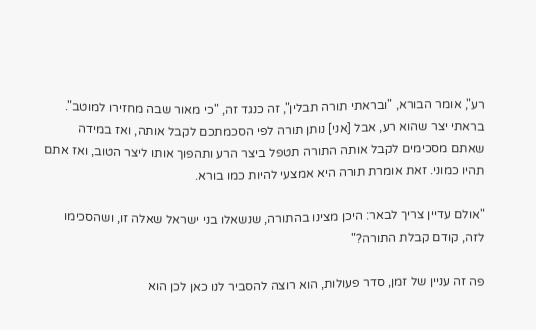רע", אומר הבורא, "ובראתי תורה תבלין", זה כנגד זה, "כי מאור שבה מחזירו למוטב". בראתי יצר שהוא רע, אבל [אני] נותן תורה לפי הסכמתכם לקבל אותה, ואז במידה שאתם מסכימים לקבל אותה התורה תטפל ביצר הרע ותהפוך אותו ליצר הטוב, ואז אתם תהיו כמוני. זאת אומרת תורה היא אמצעי להיות כמו בורא.

"אולם עדיין צריך לבאר: היכן מצינו בהתורה, שנשאלו בני ישראל שאלה זו, ושהסכימו לזה, קודם קבלת התורה?"

פה זה עניין של זמן, סדר פעולות, הוא רוצה להסביר לנו כאן לכן הוא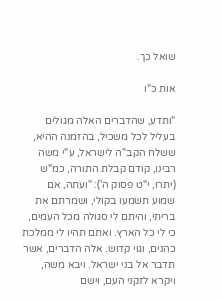שואל כך.

אות כ"ו

"ותדע, שהדברים האלה מגולים בעליל לכל משכיל, בהזמנה ההיא, ששלח הקב"ה לישראל, ע"י משה רבינו, קודם קבלת התורה, כמ"ש (יתרו, י"ט פסוק ה'): "ועתה, אם שמוע תשמעו בקולי, ושמרתם את בריתי, והיתם לי סגולה מכל העמים, כי לי כל הארץ. ואתם תהיו לי ממלכת כהנים, וגוי קדוש. אלה הדברים, אשר תדבר אל בני ישראל. ויבא משה, ויקרא לזקני העם, וישם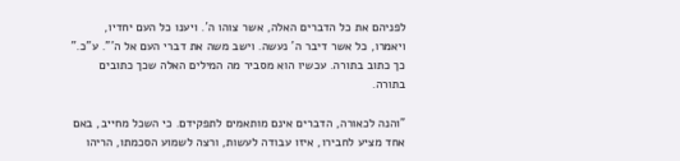לפניהם את כל הדברים האלה, אשר צוהו ה'. ויענו כל העם יחדיו, ויאמרו, כל אשר דיבר ה' נעשה. וישב משה את דברי העם אל ה'". ע"כ." כך כתוב בתורה. עכשיו הוא מסביר מה המילים האלה שכך כתובים בתורה.

"והנה לכאורה, הדברים אינם מותאמים לתפקידם. כי השכל מחייב, באם אחד מציע לחבירו, איזו עבודה לעשות, ורצה לשמוע הסכמתו, הריהו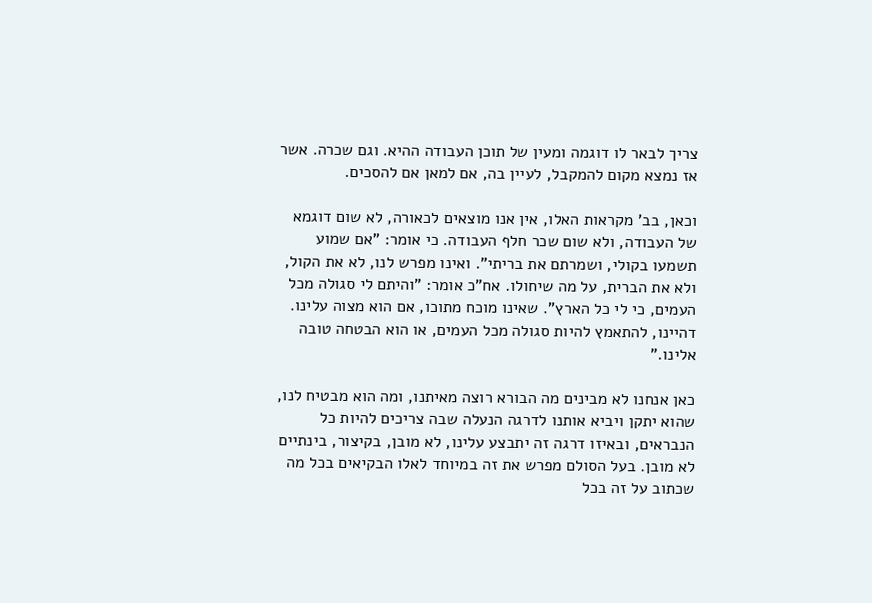צריך לבאר לו דוגמה ומעין של תוכן העבודה ההיא. וגם שכרה. אשר אז נמצא מקום להמקבל, לעיין בה, אם למאן אם להסכים.

וכאן, בב' מקראות האלו, אין אנו מוצאים לכאורה, לא שום דוגמא של העבודה, ולא שום שכר חלף העבודה. כי אומר: "אם שמוע תשמעו בקולי, ושמרתם את בריתי". ואינו מפרש לנו, לא את הקול, ולא את הברית, על מה שיחולו. אח"כ אומר: "והיתם לי סגולה מכל העמים, כי לי כל הארץ". שאינו מוכח מתוכו, אם הוא מצוה עלינו. דהיינו, להתאמץ להיות סגולה מכל העמים, או הוא הבטחה טובה אלינו."

כאן אנחנו לא מבינים מה הבורא רוצה מאיתנו, ומה הוא מבטיח לנו, שהוא יתקן ויביא אותנו לדרגה הנעלה שבה צריכים להיות כל הנבראים, ובאיזו דרגה זה יתבצע עלינו, לא מובן, בקיצור, בינתיים לא מובן. בעל הסולם מפרש את זה במיוחד לאלו הבקיאים בכל מה שכתוב על זה בכל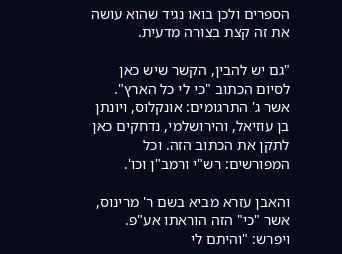הספרים ולכן בואו נגיד שהוא עושה את זה קצת בצורה מדעית.

"גם יש להבין, הקשר שיש כאן לסיום הכתוב "כי לי כל הארץ". אשר ג' התרגומים: אונקלוס, ויונתן בן עוזיאל, והירושלמי, נדחקים כאן לתקן את הכתוב הזה. וכל המפורשים: רש"י ורמב"ן וכו'.

והאבן עזרא מביא בשם ר' מרינוס, אשר "כי" הזה הוראתו אע"פ. ויפרש: "והיתם לי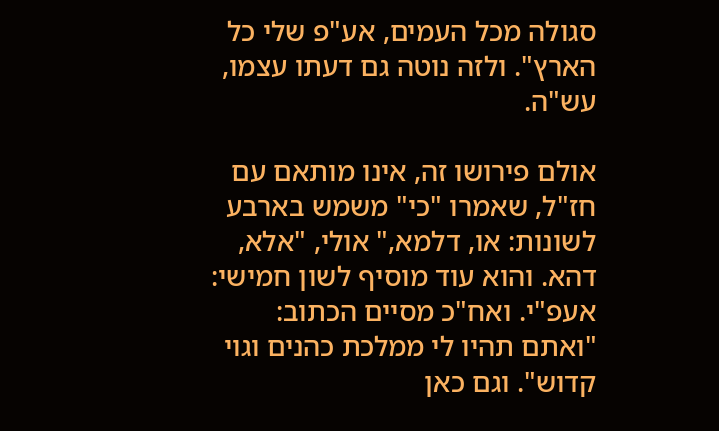סגולה מכל העמים, אע"פ שלי כל הארץ". ולזה נוטה גם דעתו עצמו, עש"ה.

אולם פירושו זה, אינו מותאם עם חז"ל, שאמרו "כי" משמש בארבע לשונות: או, דלמא," אולי, "אלא, דהא. והוא עוד מוסיף לשון חמישי: אעפ"י. ואח"כ מסיים הכתוב: "ואתם תהיו לי ממלכת כהנים וגוי קדוש". וגם כאן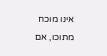אינו מוכח מתוכו, אם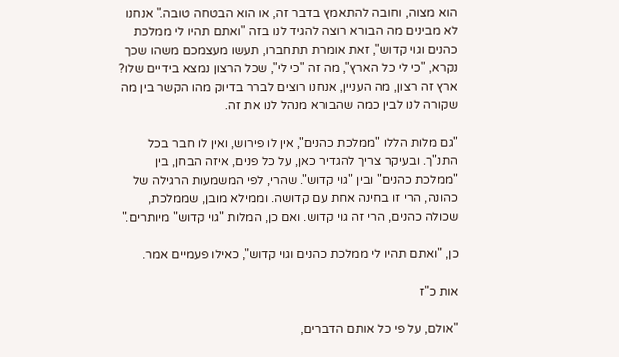הוא מצוה, וחובה להתאמץ בדבר זה, או הוא הבטחה טובה." אנחנו לא מבינים מה הבורא רוצה להגיד לנו בזה "ואתם תהיו לי ממלכת כהנים וגוי קדוש", זאת אומרת תתחברו, תעשו מעצמכם משהו שכך נקרא, "כי לי כל הארץ", מה זה "כי לי", שכל הרצון נמצא בידיים שלו? ארץ זה רצון, מה העניין, אנחנו רוצים לברר בדיוק מהו הקשר בין מה שקורה לנו לבין כמה שהבורא מנהל לנו את זה.

"גם מלות הללו "ממלכת כהנים", אין לו פירוש, ואין לו חבר בכל התנ"ך. ובעיקר צריך להגדיר כאן, על כל פנים, איזה הבחן, בין "ממלכת כהנים" ובין "גוי קדוש". שהרי, לפי המשמעות הרגילה של כהונה, הרי זו בחינה אחת עם קדושה. וממילא מובן, שממלכת, שכולה כהנים, הרי זה גוי קדוש. ואם כן, המלות "גוי קדוש" מיותרים."

כן, "ואתם תהיו לי ממלכת כהנים וגוי קדוש", כאילו פעמיים אמר.

אות כ"ז

"אולם, על פי כל אותם הדברים,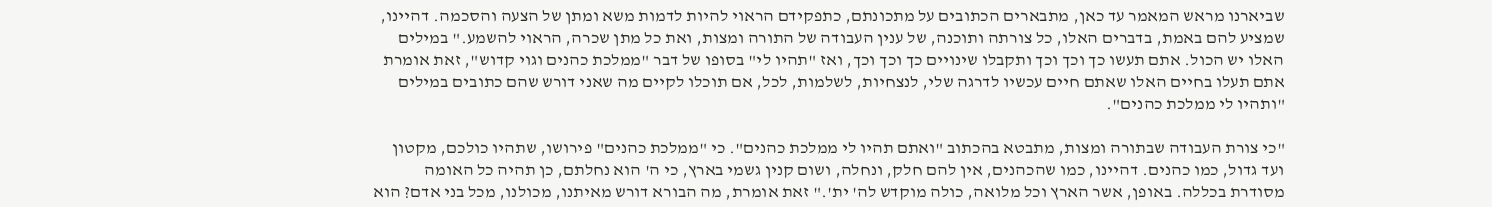שביארנו מראש המאמר עד כאן, מתבארים הכתובים על מתכונתם, כתפקידם הראוי להיות לדמות משא ומתן של הצעה והסכמה. דהיינו, שמציע להם באמת, בדברים האלו, כל צורתה ותוכנה, של ענין העבודה של התורה ומצות, ואת כל מתן שכרה, הראוי להשמע." במילים האלו יש הכול. אתם תעשו כך וכך וכך ותקבלו שינויים כך וכך וכך, ואז "תהיו לי" בסופו של דבר "ממלכת כהנים וגוי קדוש", זאת אומרת אתם תעלו בחיים האלו שאתם חיים עכשיו לדרגה שלי, לנצחיות, לשלמות, לכל, אם תוכלו לקיים מה שאני דורש שהם כתובים במילים "ותהיו לי ממלכת כהנים".

"כי צורת העבודה שבתורה ומצות, מתבטא בהכתוב "ואתם תהיו לי ממלכת כהנים". כי "ממלכת כהנים" פירושו, שתהיו כולכם, מקטון ועד גדול, כמו כהנים. דהיינו, כמו שהכהנים, אין להם חלק, ונחלה, ושום קנין גשמי בארץ, כי ה' הוא נחלתם, כן תהיה כל האומה מסודרת בכללה. באופן, אשר הארץ וכל מלואה, כולה מוקדש לה' ית'." זאת אומרת, מה הבורא דורש מאיתנו, מכולנו, מכל בני אדם? הוא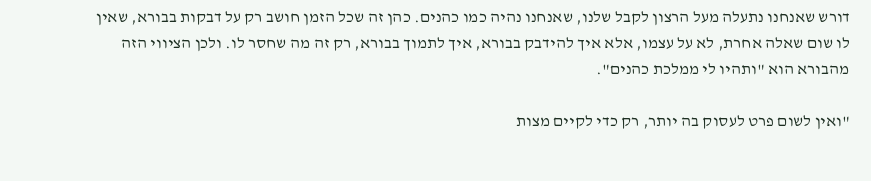דורש שאנחנו נתעלה מעל הרצון לקבל שלנו, שאנחנו נהיה כמו כהנים. כהן זה שכל הזמן חושב רק על דבקות בבורא, שאין לו שום שאלה אחרת, לא על עצמו, אלא איך להידבק בבורא, איך לתמוך בבורא, רק זה מה שחסר לו. ולכן הציווי הזה מהבורא הוא "ותהיו לי ממלכת כהנים".

"ואין לשום פרט לעסוק בה יותר, רק כדי לקיים מצות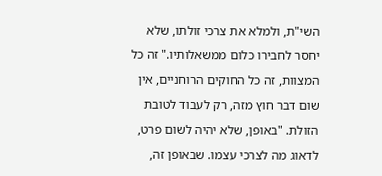השי"ת, ולמלא את צרכי זולתו, שלא יחסר לחבירו כלום ממשאלותיו." זה כל המצוות, זה כל החוקים הרוחניים, אין שום דבר חוץ מזה, רק לעבוד לטובת הזולת. "באופן, שלא יהיה לשום פרט, לדאוג מה לצרכי עצמו. שבאופן זה,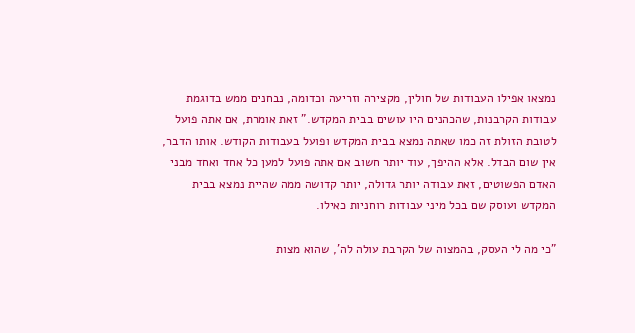נמצאו אפילו העבודות של חולין, מקצירה וזריעה וכדומה, נבחנים ממש בדוגמת עבודות הקרבנות, שהכהנים היו עושים בבית המקדש." זאת אומרת, אם אתה פועל לטובת הזולת זה כמו שאתה נמצא בבית המקדש ופועל בעבודות הקודש. אותו הדבר, אין שום הבדל. אלא ההיפך, עוד יותר חשוב אם אתה פועל למען כל אחד ואחד מבני האדם הפשוטים, זאת עבודה יותר גדולה, יותר קדושה ממה שהיית נמצא בבית המקדש ועוסק שם בכל מיני עבודות רוחניות כאילו.

"כי מה לי העסק, בהמצוה של הקרבת עולה לה', שהוא מצות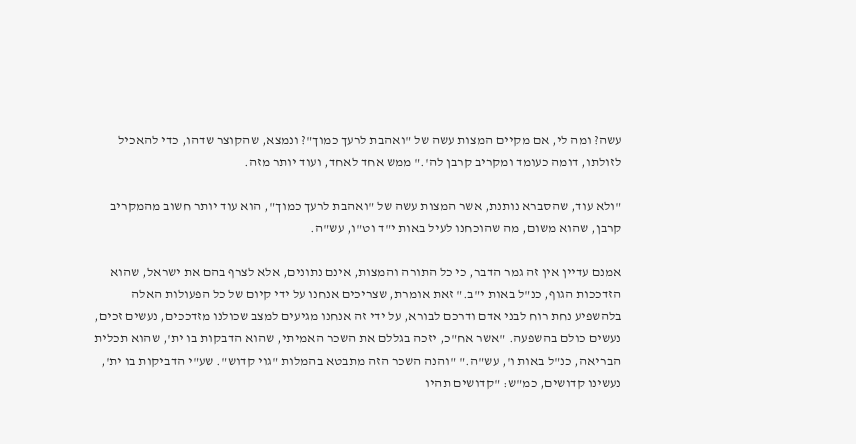עשה? ומה לי, אם מקיים המצות עשה של "ואהבת לרעך כמוך"? ונמצא, שהקוצר שדהו, כדי להאכיל לזולתו, דומה כעומד ומקריב קרבן לה'." ממש אחד לאחד, ועוד יותר מזה.

"ולא עוד, שהסברא נותנת, אשר המצות עשה של "ואהבת לרעך כמוך", הוא עוד יותר חשוב מהמקריב קרבן, שהוא משום, מה שהוכחנו לעיל באות י"ד וט"ו, עש"ה.

אמנם עדיין אין זה גמר הדבר, כי כל התורה והמצות, אינם נתונים, אלא לצרף בהם את ישראל, שהוא הזדככות הגוף, כנ"ל באות י"ב." זאת אומרת, שצריכים אנחנו על ידי קיום של כל הפעולות האלה בלהשפיע נחת רוח לבני אדם ודרכם לבורא, על ידי זה אנחנו מגיעים למצב שכולנו מזדככים, נעשים זכים, נעשים כולם בהשפעה. "אשר אח"כ, יזכה בגללם את השכר האמיתי, שהוא הדבקות בו ית', שהוא תכלית הבריאה, כנ"ל באות ו', עש"ה." "והנה השכר הזה מתבטא בהמלות "גוי קדוש". שע"י הדביקות בו ית', נעשינו קדושים, כמ"ש: "קדושים תהיו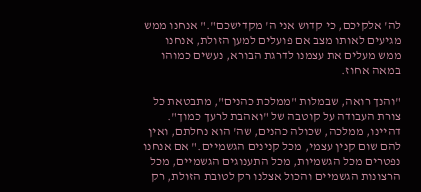לה' אלקיכם, כי קדוש אני ה' מקדישכם"." אנחנו ממש מגיעים לאותו מצב אם פועלים למען הזולת, אנחנו ממש מעלים את עצמנו לדרגת הבורא, נעשים כמוהו במאה אחוז.

"והנך רואה, שבמלות "ממלכת כהנים", מתבטאת כל צורת העבודה על קוטבה של "ואהבת לרעך כמוך". דהיינו, ממלכה, שכולה כהנים, שה' הוא נחלתם, ואין להם שום קנין עצמי, מכל קנינים הגשמיים." אם אנחנו נפטרים מכל הגשמיות, מכל התענוגים הגשמיים, מכל הרצונות הגשמיים והכול אצלנו רק לטובת הזולת, רק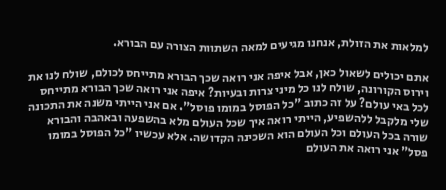למלאות את הזולת, אנחנו מגיעים למאה השתוות הצורה עם הבורא.

אתם יכולים לשאול כאן, אבל איפה אני רואה שכך הבורא מתייחס לכולם, שולח לנו את וירוס הקורונה, שולח לנו כל מיני צרות ובעיות? איפה אני רואה שכך הבורא מתייחס לכל באי עולם? על זה כתוב "כל הפוסל במומו פוסל". אם אני הייתי משנה את התכונה שלי מלקבל ללהשפיע, הייתי רואה איך שכל העולם מלא בהשפעה ובאהבה והבורא שורה בכל העולם וכל העולם הוא השכינה הקדושה. אלא עכשיו "כל הפוסל במומו פסל" אני רואה את העולם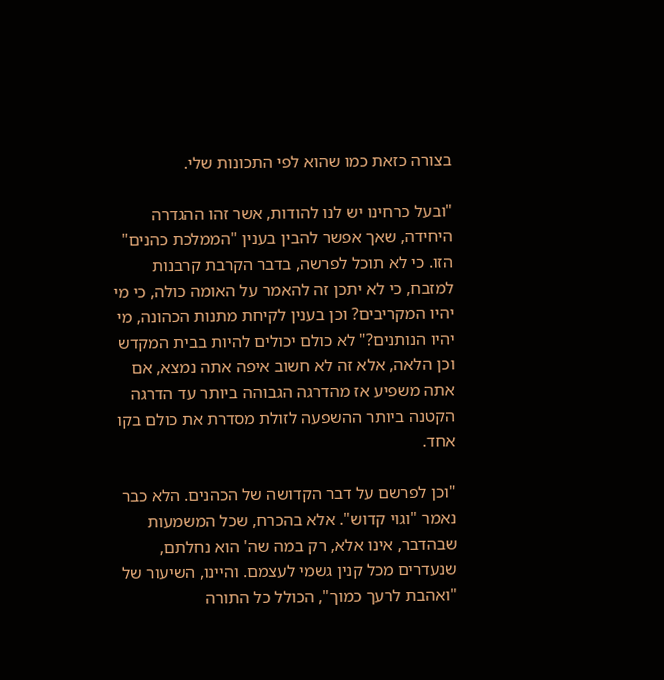בצורה כזאת כמו שהוא לפי התכונות שלי.

"ובעל כרחינו יש לנו להודות, אשר זהו ההגדרה היחידה, שאך אפשר להבין בענין "הממלכת כהנים" הזו. כי לא תוכל לפרשה, בדבר הקרבת קרבנות למזבח, כי לא יתכן זה להאמר על האומה כולה, כי מי יהיו המקריבים? וכן בענין לקיחת מתנות הכהונה, מי יהיו הנותנים?" לא כולם יכולים להיות בבית המקדש וכן הלאה, אלא זה לא חשוב איפה אתה נמצא, אם אתה משפיע אז מהדרגה הגבוהה ביותר עד הדרגה הקטנה ביותר ההשפעה לזולת מסדרת את כולם בקו אחד.

"וכן לפרשם על דבר הקדושה של הכהנים. הלא כבר נאמר "וגוי קדוש". אלא בהכרח, שכל המשמעות שבהדבר, אינו אלא, רק במה שה' הוא נחלתם, שנעדרים מכל קנין גשמי לעצמם. והיינו, השיעור של "ואהבת לרעך כמוך", הכולל כל התורה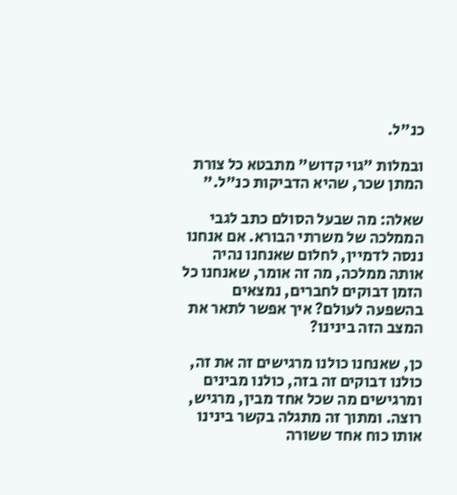כנ"ל.

ובמלות "גוי קדוש" מתבטא כל צורת המתן שכר, שהיא הדביקות כנ"ל."

שאלה: מה שבעל הסולם כתב לגבי הממלכה של משרתי הבורא. אם אנחנו ננסה לדמיין, לחלום שאנחנו נהיה אותה ממלכה, מה זה אומר, שאנחנו כל הזמן דבוקים לחברים, נמצאים בהשפעה לעולם? איך אפשר לתאר את המצב הזה בינינו?

כן, שאנחנו כולנו מרגישים זה את זה, כולנו דבוקים זה בזה, כולנו מבינים ומרגישים מה שכל אחד מבין, מרגיש, רוצה. ומתוך זה מתגלה בקשר בינינו אותו כוח אחד ששורה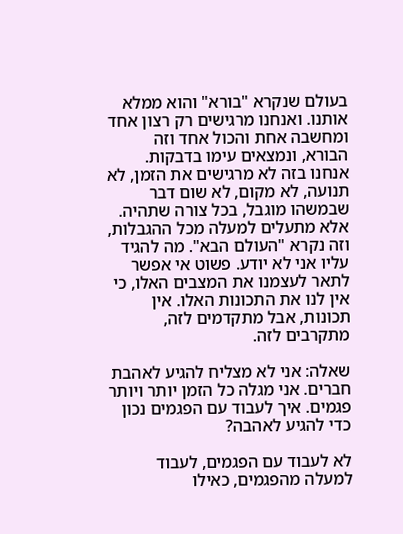בעולם שנקרא "בורא" והוא ממלא אותנו. ואנחנו מרגישים רק רצון אחד ומחשבה אחת והכול אחד וזה הבורא, ונמצאים עימו בדבקות. אנחנו בזה לא מרגישים את הזמן, לא תנועה, לא מקום, לא שום דבר שבמשהו מוגבל, בכל צורה שתהיה. אלא מתעלים למעלה מכל ההגבלות, וזה נקרא "העולם הבא". מה להגיד עליו אני לא יודע. פשוט אי אפשר לתאר לעצמנו את המצבים האלו, כי אין לנו את התכונות האלו. אין תכונות, אבל מתקדמים לזה, מתקרבים לזה.

שאלה: אני לא מצליח להגיע לאהבת חברים. אני מגלה כל הזמן יותר ויותר פגמים. איך לעבוד עם הפגמים נכון כדי להגיע לאהבה?

לא לעבוד עם הפגמים, לעבוד למעלה מהפגמים, כאילו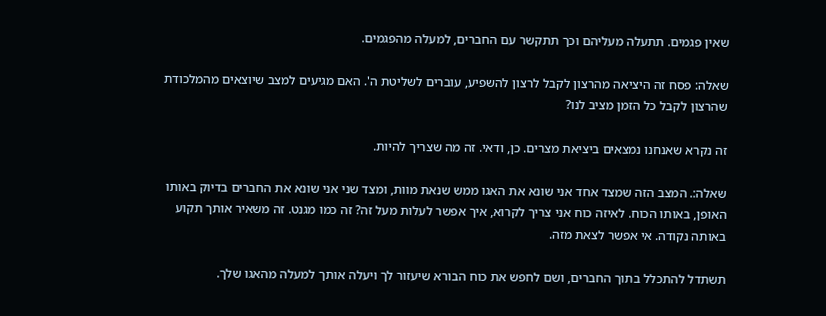שאין פגמים. תתעלה מעליהם וכך תתקשר עם החברים, למעלה מהפגמים.

שאלה: פסח זה היציאה מהרצון לקבל לרצון להשפיע, עוברים לשליטת ה'. האם מגיעים למצב שיוצאים מהמלכודת שהרצון לקבל כל הזמן מציב לנו?

זה נקרא שאנחנו נמצאים ביציאת מצרים. כן, ודאי. זה מה שצריך להיות.

שאלה:. המצב הזה שמצד אחד אני שונא את האגו ממש שנאת מוות, ומצד שני אני שונא את החברים בדיוק באותו האופן, באותו הכוח. לאיזה כוח אני צריך לקרוא, איך אפשר לעלות מעל זה? זה כמו מגנט. זה משאיר אותך תקוע באותה נקודה. אי אפשר לצאת מזה.

תשתדל להתכלל בתוך החברים, ושם לחפש את כוח הבורא שיעזור לך ויעלה אותך למעלה מהאגו שלך.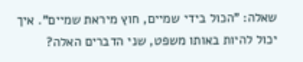שאלה: "הכול בידי שמיים, חוץ מיראת שמיים". איך יכול להיות באותו משפט, שני הדברים האלה?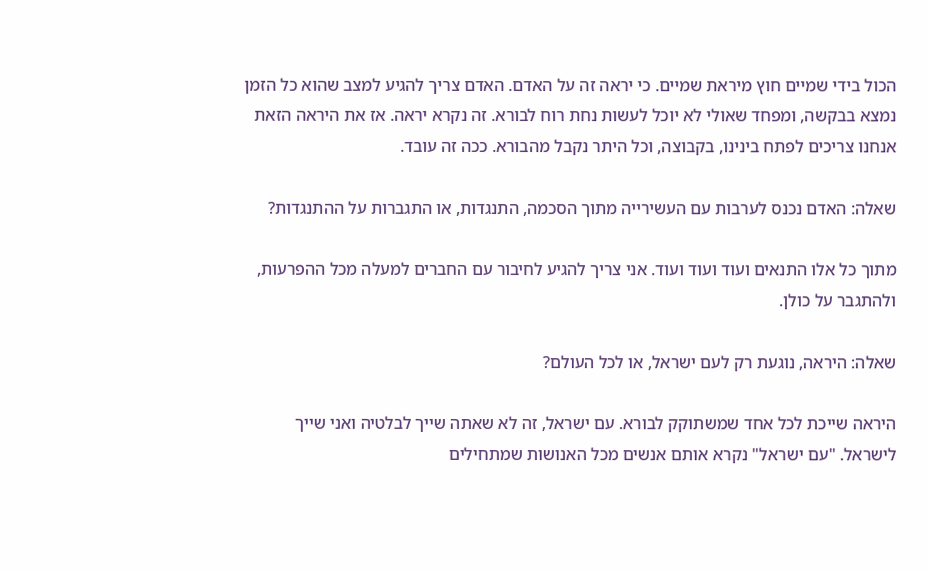הכול בידי שמיים חוץ מיראת שמיים. כי יראה זה על האדם. האדם צריך להגיע למצב שהוא כל הזמן נמצא בבקשה, ומפחד שאולי לא יוכל לעשות נחת רוח לבורא. זה נקרא יראה. אז את היראה הזאת אנחנו צריכים לפתח בינינו, בקבוצה, וכל היתר נקבל מהבורא. ככה זה עובד.

שאלה: האדם נכנס לערבות עם העשירייה מתוך הסכמה, התנגדות, או התגברות על ההתנגדות?

מתוך כל אלו התנאים ועוד ועוד ועוד. אני צריך להגיע לחיבור עם החברים למעלה מכל ההפרעות, ולהתגבר על כולן.

שאלה: היראה, נוגעת רק לעם ישראל, או לכל העולם?

היראה שייכת לכל אחד שמשתוקק לבורא. עם ישראל, זה לא שאתה שייך לבלטיה ואני שייך לישראל. "עם ישראל" נקרא אותם אנשים מכל האנושות שמתחילים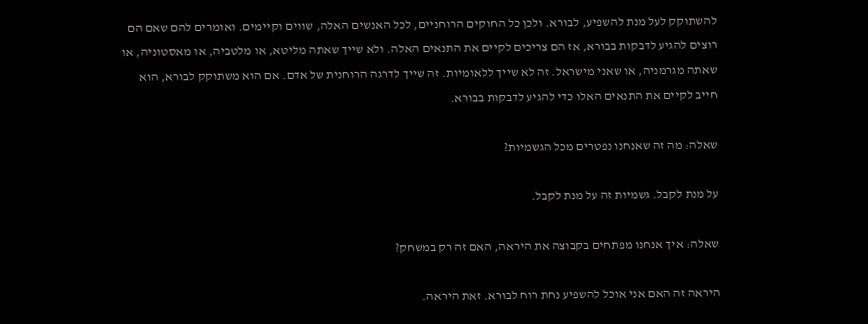להשתוקק לעל מנת להשפיע, לבורא. ולכן כל החוקים הרוחניים, לכל האנשים האלה, שווים וקיימים. ואומרים להם שאם הם רוצים להגיע לדבקות בבורא, אז הם צריכים לקיים את התנאים האלה. ולא שייך שאתה מליטא, או מלטביה, או מאסטוניה, או שאתה מגרמניה, או שאני מישראל. זה לא שייך ללאומיות. זה שייך לדרגה הרוחנית של אדם. אם הוא משתוקק לבורא, הוא חייב לקיים את התנאים האלו כדי להגיע לדבקות בבורא.

שאלה: מה זה שאנחנו נפטרים מכל הגשמיות?

על מנת לקבל. גשמיות זה על מנת לקבל.

שאלה: איך אנחנו מפתחים בקבוצה את היראה, האם זה רק במשחק?

היראה זה האם אני אוכל להשפיע נחת רוח לבורא. זאת היראה.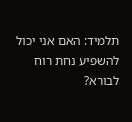תלמיד: האם אני יכול להשפיע נחת רוח לבורא?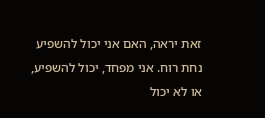זאת יראה, האם אני יכול להשפיע נחת רוח. אני מפחד, יכול להשפיע, או לא יכול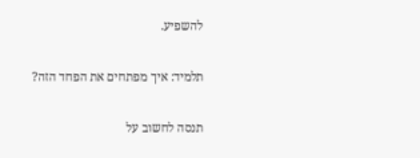להשפיע.

תלמיד: איך מפתחים את הפחד הזה?

תנסה לחשוב על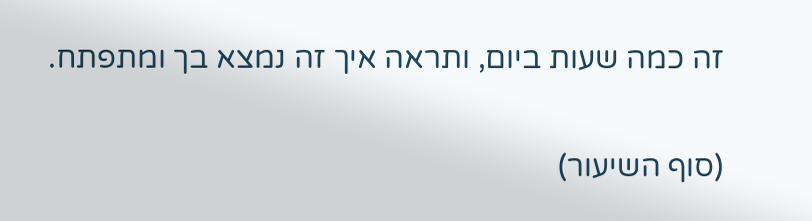זה כמה שעות ביום, ותראה איך זה נמצא בך ומתפתח.

(סוף השיעור)